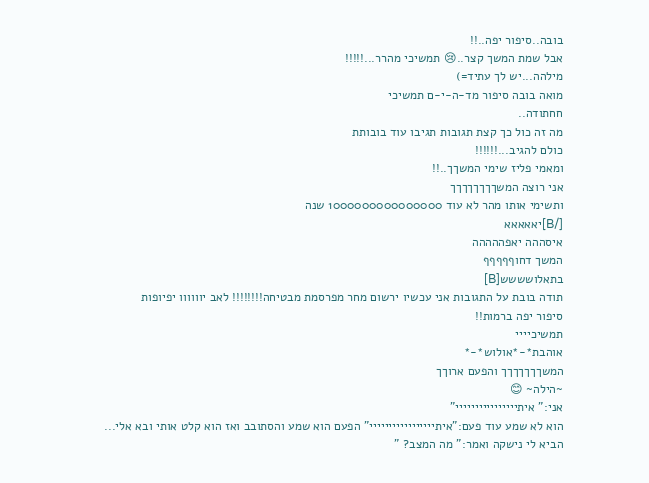בובה..סיפור יפה..!!
אבל שמת המשך קצר..😢 תמשיכי מהרר...!!!!!
מילהה...יש לך עתיד=)
מואה בובה סיפור מד-ה-י-ם תמשיכי
חחתודה..
מה זה כול כך קצת תגובות תגיבו עוד בובותת
כולם להגיב...!!!!!!
ומאמי פליז שימי המשךך..!!
אני רוצה המשךךךךךךךך
ותשימי אותו מהר לא עוד 1000000000000000 שנה
[/B]יאאאאא
איסההה יאפההההה
המשך דחוףףףףף
בתאלושששש[B]
תודה בובת על התגובות אני עכשיו ירשום מחר מפרסמת מבטיחה!!!!!!!! לאב יוווווו יפיופות
סיפור יפה ברמות!!
תמשיכיייי
אוהבת*-*אולוש*-*
המשךךךךךךך והפעם ארוךך
~הילה~ 😊
אני:" איתיייייייייייייייי"
הוא לא שמע עוד פעם:"איתייייייייייייייייי" הפעם הוא שמע והסתובב ואז הוא קלט אותי ובא אלי... הביא לי נישקה ואמר:" מה המצב? "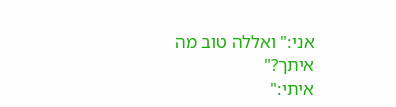אני:" ואללה טוב מה איתך?"
איתי:"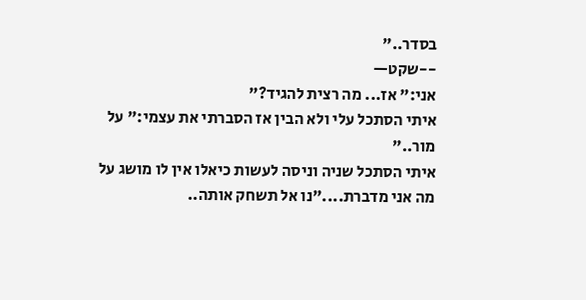בסדר.."
--שקט—
אני:" אז... מה רצית להגיד?"
איתי הסתכל עלי ולא הבין אז הסברתי את עצמי:" על מור.."
איתי הסתכל שניה וניסה לעשות כיאלו אין לו מושג על מה אני מדברת...."נו אל תשחק אותה..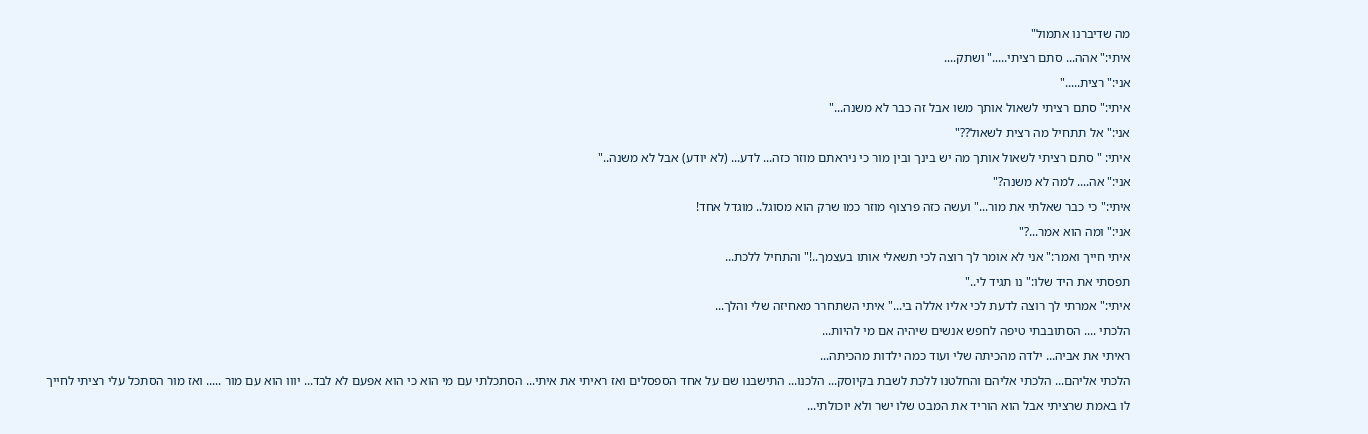מה שדיברנו אתמול"
איתי:" אהה... סתם רציתי....." ושתק....
אני:" רצית....."
איתי:" סתם רציתי לשאול אותך משו אבל זה כבר לא משנה..."
אני:" אל תתחיל מה רצית לשאול??"
איתי: " סתם רציתי לשאול אותך מה יש בינך ובין מור כי ניראתם מוזר כזה... לדע... (לא יודע) אבל לא משנה.."
אני:" אה.... למה לא משנה?"
איתי:" כי כבר שאלתי את מור..." ועשה כזה פרצוף מוזר כמו שרק הוא מסוגל.. מוגדל אחד!
אני:" ומה הוא אמר...?"
איתי חייך ואמר:" אני לא אומר לך רוצה לכי תשאלי אותו בעצמך..!" והתחיל ללכת...
תפסתי את היד שלו:" נו תגיד לי.."
איתי:" אמרתי לך רוצה לדעת לכי אליו אללה בי..." איתי השתחרר מאחיזה שלי והלך...
הלכתי .... הסתובבתי טיפה לחפש אנשים שיהיה אם מי להיות...
ראיתי את אביה... ילדה מהכיתה שלי ועוד כמה ילדות מהכיתה...
הלכתי אליהם... הלכתי אליהם והחלטנו ללכת לשבת בקיוסק... הלכנו... התישבנו שם על אחד הספסלים ואז ראיתי את איתי... הסתכלתי עם מי הוא כי הוא אפעם לא לבד... יווו הוא עם מור ..... ואז מור הסתכל עלי רציתי לחייך לו באמת שרציתי אבל הוא הוריד את המבט שלו ישר ולא יוכולתי...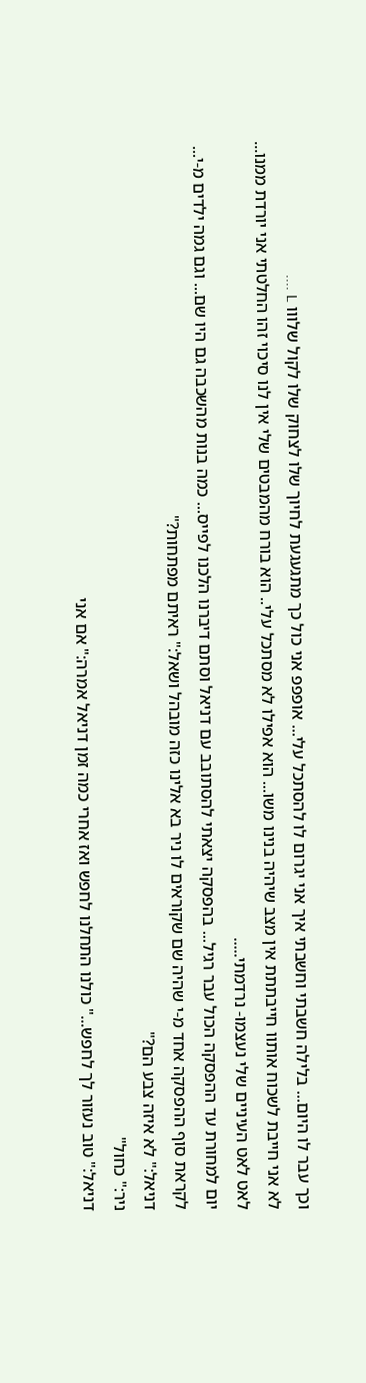וכך עבר לו היום... בלילה חשבתי וחשבתי איך אני יגרום לו להסתכל עלי... אופפפ אני כול כך מתגעגעת לחיוך שלו לצחוק שלו לקול שלווו L ....
לא אני חייבת לשכוח אותוו חייבתתת אין מצב שיהיה בנינו משו... הוא אפילו לא מסתכל עלי.. הוא בורח מהמבטים שלי אין לנו סיכוי זהו החלטתי אני יורדת ממנו...
לאט לאט העיניים שלי נעצמו- נרדמתי.....
יום למחורת עד ההפסקה הכול עבר רגיל... בהפסקה יצאתי להסתובב עם דניאל וסתם דיברנו הלכנו לפייס... כמה בנות מהשכבה גם היו שם... וגם גמה ילדים מ-י...
לקראת סוף ההפסקה אחד מ-י שהיה שם שקוראים לו ניר בא אלינו כזה מובהל ושאל:" ראיתם מפתחות?"
דניאל:" לא איזה צבע הם?"
ניר:" כחול"
דניאל:" טוב נעזור לך לחפש..." כולנו התחלנו לחפש ואז אחרי כמה זמן דניאל אמרה:" אם אני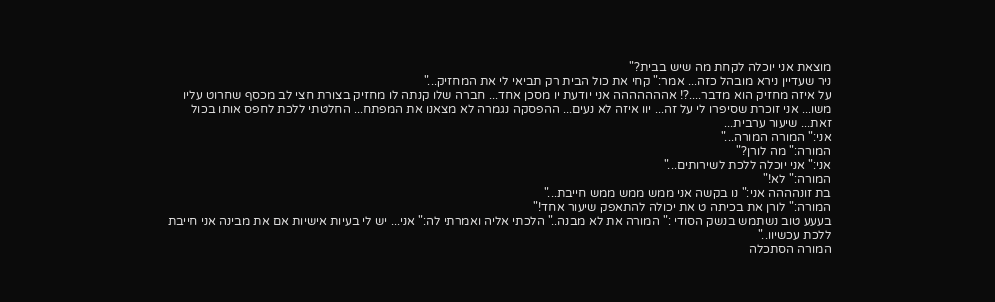מוצאת אני יוכלה לקחת מה שיש בבית?"
ניר שעדיין נירא מובהל כזה... אמר:" קחי את כול הבית רק תביאי לי את המחזיק..."
על איזה מחזיק הוא מדבר....?! אההההההה אני יודעת יו מסכן אחד... חברה שלו קנתה לו מחזיק בצורת חצי לב מכסף שחרוט עליו משו... אני זוכרת שסיפרו לי על זה... יוו איזה לא נעים... ההפסקה נגמרה לא מצאנו את המפתח... החלטתי ללכת לחפס אותו בכול זאת... שיעור ערבית...
אני:" המורה המורה..."
המורה:" מה לורן?"
אני:" אני יוכלה ללכת לשירותים..."
המורה:" לא!"
בת זונהההה אני:" נו בקשה אני ממש ממש ממש חייבת..."
המורה:" לורן את בכיתה ט את יכולה להתאפק שיעור אחד!"
בעעע טוב נשתמש בנשק הסודי :" המורה את לא מבנה.." הלכתי אליה ואמרתי לה:" אני... יש לי בעיות אישיות אם את מבינה אני חייבת ללכת עכשיוו.."
המורה הסתכלה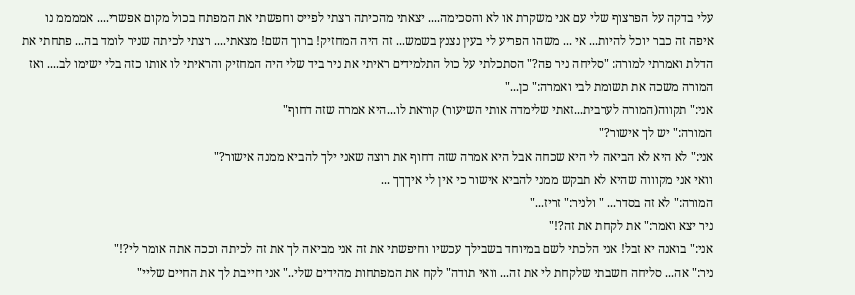עלי בדקה על הפרצוף שלי עם אני משקרת או לא והסכימה.... יצאתי מהכיתה רצתי לפייס וחפשתי את המפתח בכול מקום אפשרי.... אממממ נו איפה זה כבר יוכל להיות... אי ... משהו הפריע לי בעין נצנץ בשמש... זה היה המחזיק! ברוך השם! מצאתי.... רצתי לכיתה שניר לומד בה... פתחתי את הדלת ואמרתי למורה: "סליחה ניר פה?" הסתכלתי על כול התלמידים ראיתי את ניר ביד שלי היה המחזיק והראיתי לו אותו כזה בלי ישימו לב.... ואז המורה משכה את תשומת לבי ואמרה:" כן..."
אני:" תקווה(המורה לערבית...זאתי שלימדה אותי השיעור) קוראת לו...היא אמרה שזה דחוף"
המורה:" יש לך אישור?"
אני:" לא היא לא הביאה לי היא שכחה אבל היא אמרה שזה דחוף את רוצה שאני ילך להביא ממנה אישור?"
וואי אני מקוווה שהיא לא תבקש ממני להביא אישור כי אין לי איךךך ...
המורה:" לא זה בסדר... " ולניר:" זריז..."
ניר יצא ואמר:" את לקחת את זה?!"
אני:" בואנה יא זבל! אני הלכתי לשם במיוחד בשבילך עכשיו וחיפשתי את זה אני מביאה לך את זה לכיתה וככה אתה אומר לי?!"
ניר:" אה... סליחה חשבתי שלקחת לי את זה... וואי תודה" לקח את המפתחות מהידים שלי.." אני חייבת לך את החיים שליי"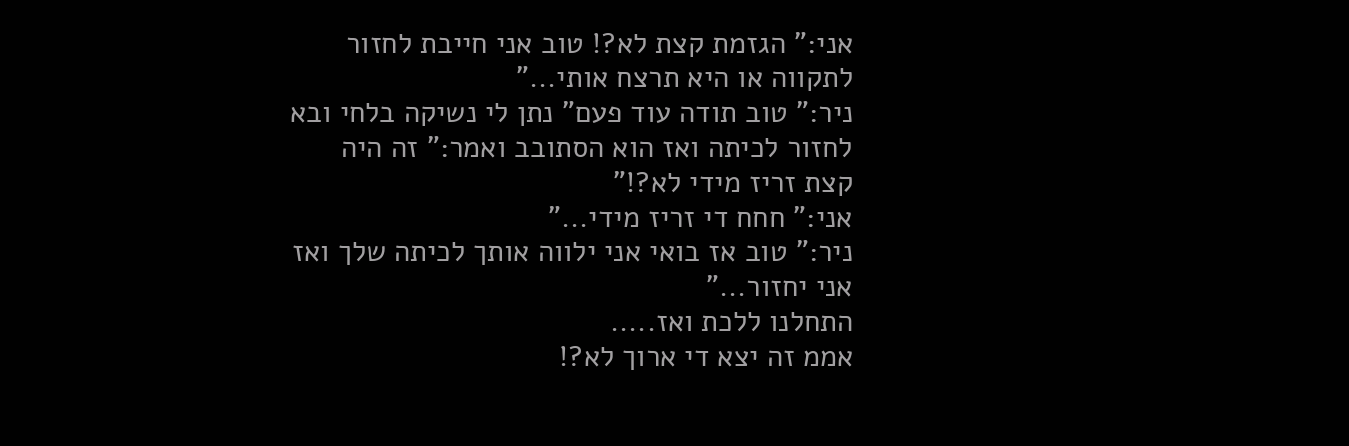אני:" הגזמת קצת לא?! טוב אני חייבת לחזור לתקווה או היא תרצח אותי..."
ניר:" טוב תודה עוד פעם" נתן לי נשיקה בלחי ובא לחזור לכיתה ואז הוא הסתובב ואמר:" זה היה קצת זריז מידי לא?!"
אני:" חחח די זריז מידי..."
ניר:" טוב אז בואי אני ילווה אותך לכיתה שלך ואז אני יחזור..."
התחלנו ללכת ואז.....
אממ זה יצא די ארוך לא?!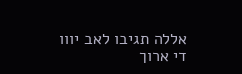אללה תגיבו לאב יווו
די ארוך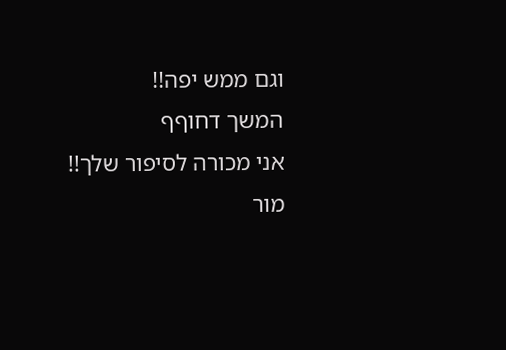וגם ממש יפה!!
המשך דחוףף
אני מכורה לסיפור שלך!!
מור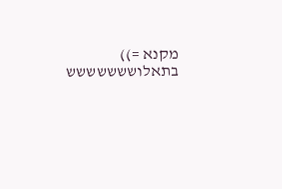מקנא =))
בתאלוששששששש